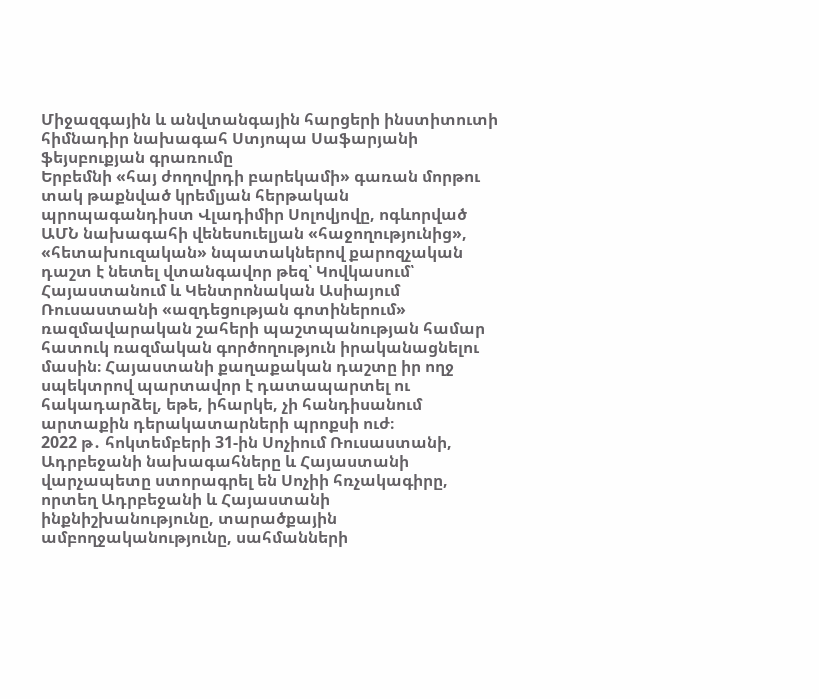Միջազգային և անվտանգային հարցերի ինստիտուտի հիմնադիր նախագահ Ստյոպա Սաֆարյանի ֆեյսբուքյան գրառումը
Երբեմնի «հայ ժողովրդի բարեկամի» գառան մորթու տակ թաքնված կրեմլյան հերթական պրոպագանդիստ Վլադիմիր Սոլովյովը, ոգևորված ԱՄՆ նախագահի վենեսուելյան «հաջողությունից», «հետախուզական» նպատակներով քարոզչական դաշտ է նետել վտանգավոր թեզ՝ Կովկասում՝ Հայաստանում և Կենտրոնական Ասիայում Ռուսաստանի «ազդեցության գոտիներում» ռազմավարական շահերի պաշտպանության համար հատուկ ռազմական գործողություն իրականացնելու մասին։ Հայաստանի քաղաքական դաշտը իր ողջ սպեկտրով պարտավոր է դատապարտել ու հակադարձել, եթե, իհարկե, չի հանդիսանում արտաքին դերակատարների պրոքսի ուժ։
2022 թ․ հոկտեմբերի 31-ին Սոչիում Ռուսաստանի, Ադրբեջանի նախագահները և Հայաստանի վարչապետը ստորագրել են Սոչիի հռչակագիրը, որտեղ Ադրբեջանի և Հայաստանի ինքնիշխանությունը, տարածքային ամբողջականությունը, սահմանների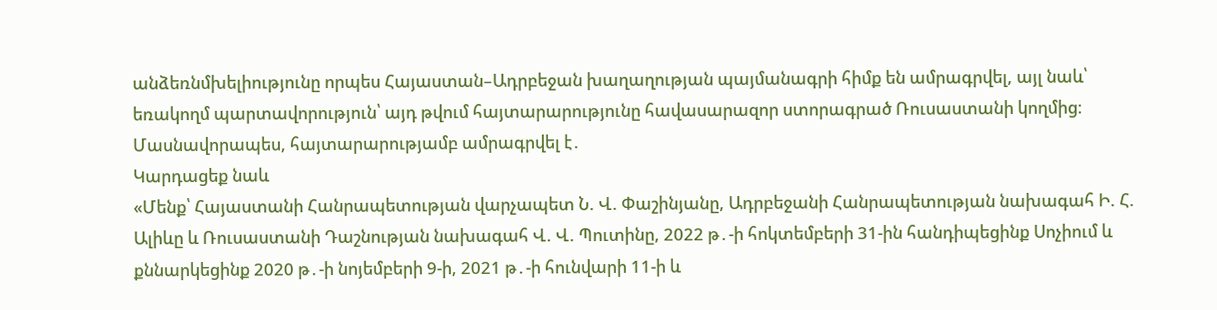անձեռնմխելիությունը որպես Հայաստան–Ադրբեջան խաղաղության պայմանագրի հիմք են ամրագրվել, այլ նաև՝ եռակողմ պարտավորություն՝ այդ թվում հայտարարությունը հավասարազոր ստորագրած Ռուսաստանի կողմից։
Մասնավորապես, հայտարարությամբ ամրագրվել է․
Կարդացեք նաև
«Մենք՝ Հայաստանի Հանրապետության վարչապետ Ն. Վ. Փաշինյանը, Ադրբեջանի Հանրապետության նախագահ Ի. Հ. Ալիևը և Ռուսաստանի Դաշնության նախագահ Վ. Վ. Պուտինը, 2022 թ․-ի հոկտեմբերի 31-ին հանդիպեցինք Սոչիում և քննարկեցինք 2020 թ․-ի նոյեմբերի 9-ի, 2021 թ․-ի հունվարի 11-ի և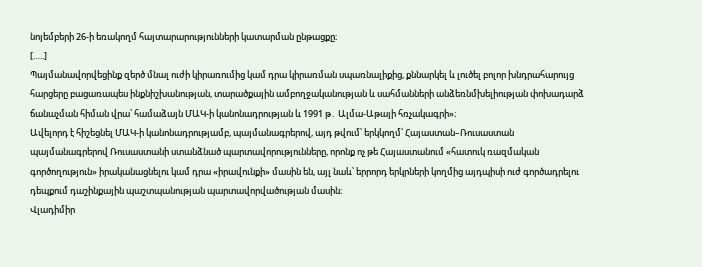նոյեմբերի 26-ի եռակողմ հայտարարությունների կատարման ընթացքը։
[…..]
Պայմանավորվեցինք զերծ մնալ ուժի կիրառումից կամ դրա կիրառման սպառնալիքից, քննարկել և լուծել բոլոր խնդրահարույց հարցերը բացառապես ինքնիշխանության, տարածքային ամբողջականության և սահմանների անձեռնմխելիության փոխադարձ ճանաչման հիման վրա՝ համաձայն ՄԱԿ-ի կանոնադրության և 1991 թ․ Ալմա-Աթայի հռչակագրի»։
Ավելորդ է հիշեցնել ՄԱԿ-ի կանոնադրությամբ, պայմանագրերով, այդ թվում՝ երկկողմ՝ Հայաստան–Ռուսաստան պայմանագրերով Ռուսաստանի ստանձնած պարտավորությունները, որոնք ոչ թե Հայաստանում «հատուկ ռազմական գործողություն» իրականացնելու կամ դրա «իրավունքի» մասին են, այլ նաև՝ երրորդ երկրների կողմից այդպիսի ուժ գործադրելու դեպքում դաշինքային պաշտպանության պարտավորվածության մասին։
Վլադիմիր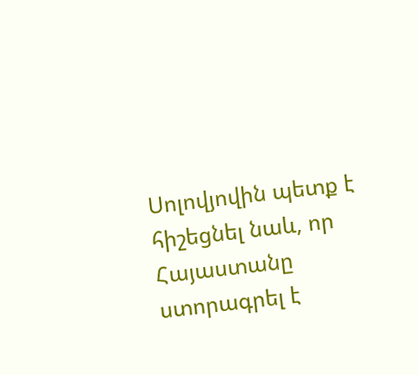Սոլովյովին պետք է հիշեցնել նաև, որ Հայաստանը ստորագրել է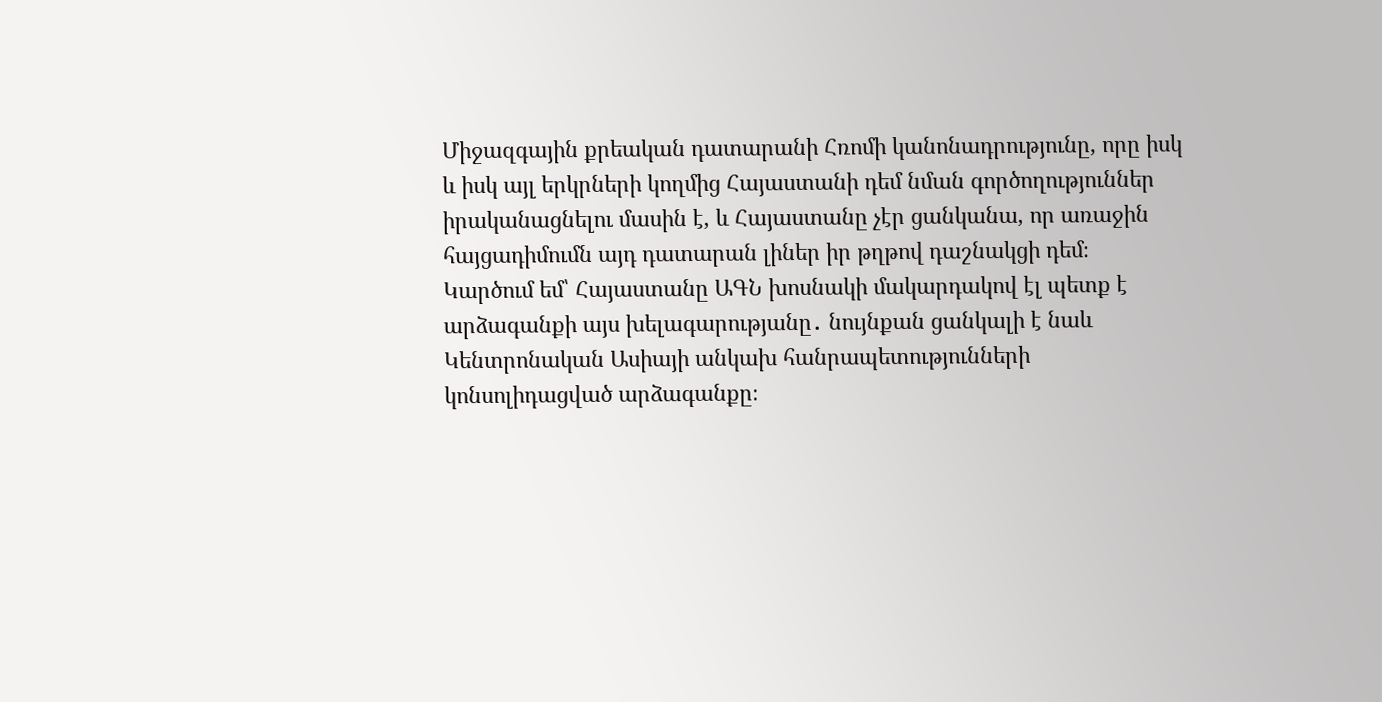Միջազգային քրեական դատարանի Հռոմի կանոնադրությունը, որը իսկ և իսկ այլ երկրների կողմից Հայաստանի դեմ նման գործողություններ իրականացնելու մասին է, և Հայաստանը չէր ցանկանա, որ առաջին հայցադիմումն այդ դատարան լիներ իր թղթով դաշնակցի դեմ։
Կարծում եմ՝ Հայաստանը ԱԳՆ խոսնակի մակարդակով էլ պետք է արձագանքի այս խելագարությանը․ նույնքան ցանկալի է նաև Կենտրոնական Ասիայի անկախ հանրապետությունների կոնսոլիդացված արձագանքը։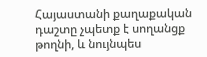Հայաստանի քաղաքական դաշտը չպետք է սողանցք թողնի, և նույնպես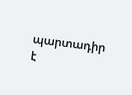պարտադիր է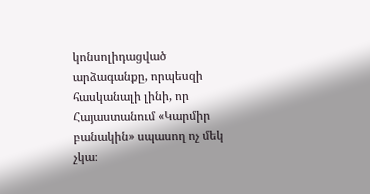կոնսոլիդացված արձագանքը, որպեսզի հասկանալի լինի, որ Հայաստանում «Կարմիր բանակին» սպասող ոչ մեկ չկա։